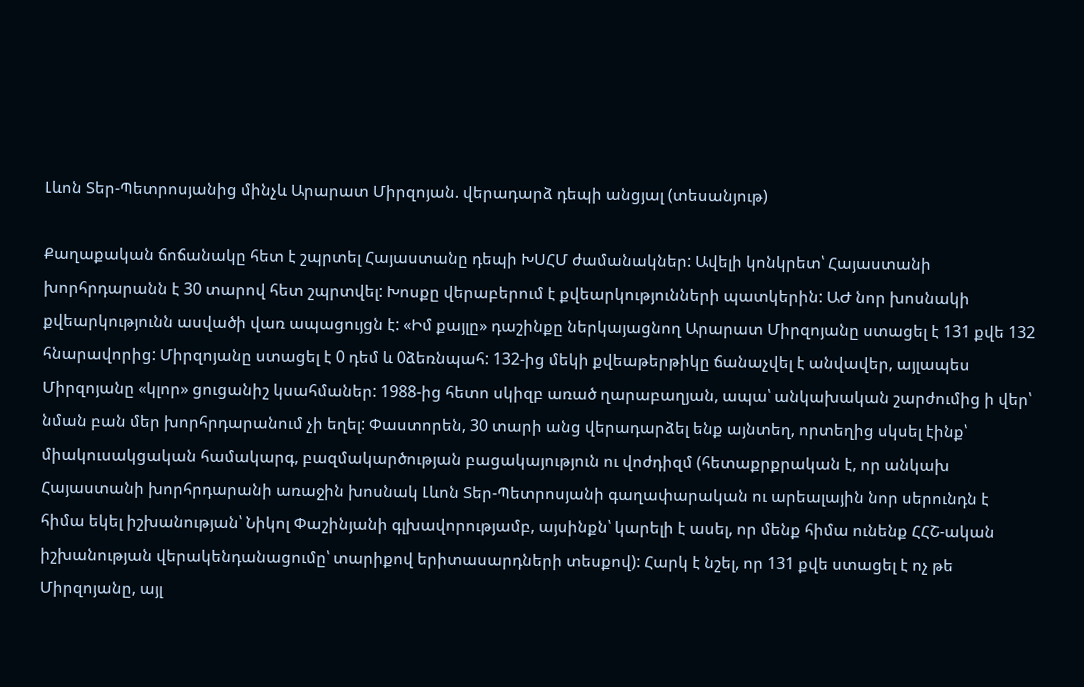Լևոն Տեր-Պետրոսյանից մինչև Արարատ Միրզոյան. վերադարձ դեպի անցյալ (տեսանյութ)

Քաղաքական ճոճանակը հետ է շպրտել Հայաստանը դեպի ԽՍՀՄ ժամանակներ: Ավելի կոնկրետ՝ Հայաստանի խորհրդարանն է 30 տարով հետ շպրտվել: Խոսքը վերաբերում է քվեարկությունների պատկերին: ԱԺ նոր խոսնակի քվեարկությունն ասվածի վառ ապացույցն է: «Իմ քայլը» դաշինքը ներկայացնող Արարատ Միրզոյանը ստացել է 131 քվե 132 հնարավորից: Միրզոյանը ստացել է 0 դեմ և 0ձեռնպահ: 132-ից մեկի քվեաթերթիկը ճանաչվել է անվավեր, այլապես Միրզոյանը «կլոր» ցուցանիշ կսահմաներ: 1988-ից հետո սկիզբ առած ղարաբաղյան, ապա՝ անկախական շարժումից ի վեր՝ նման բան մեր խորհրդարանում չի եղել: Փաստորեն, 30 տարի անց վերադարձել ենք այնտեղ, որտեղից սկսել էինք՝ միակուսակցական համակարգ, բազմակարծության բացակայություն ու վոժդիզմ (հետաքրքրական է, որ անկախ Հայաստանի խորհրդարանի առաջին խոսնակ Լևոն Տեր-Պետրոսյանի գաղափարական ու արեալային նոր սերունդն է հիմա եկել իշխանության՝ Նիկոլ Փաշինյանի գլխավորությամբ, այսինքն՝ կարելի է ասել, որ մենք հիմա ունենք ՀՀՇ-ական իշխանության վերակենդանացումը՝ տարիքով երիտասարդների տեսքով): Հարկ է նշել, որ 131 քվե ստացել է ոչ թե Միրզոյանը, այլ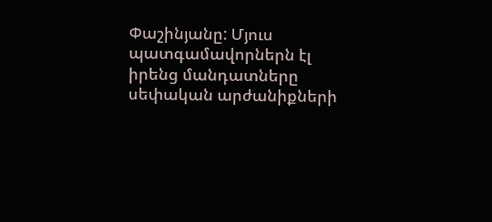Փաշինյանը: Մյուս պատգամավորներն էլ իրենց մանդատները սեփական արժանիքների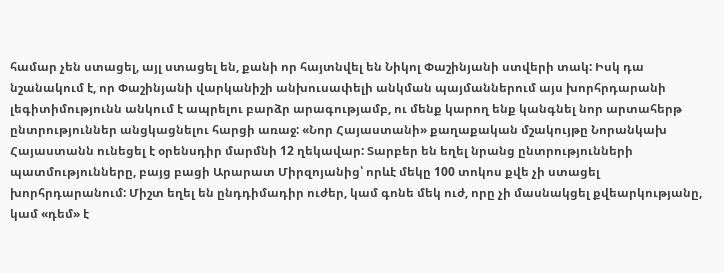համար չեն ստացել, այլ ստացել են, քանի որ հայտնվել են Նիկոլ Փաշինյանի ստվերի տակ: Իսկ դա նշանակում է, որ Փաշինյանի վարկանիշի անխուսափելի անկման պայմաններում այս խորհրդարանի լեգիտիմությունն անկում է ապրելու բարձր արագությամբ, ու մենք կարող ենք կանգնել նոր արտահերթ ընտրություններ անցկացնելու հարցի առաջ: «Նոր Հայաստանի» քաղաքական մշակույթը Նորանկախ Հայաստանն ունեցել է օրենսդիր մարմնի 12 ղեկավար: Տարբեր են եղել նրանց ընտրությունների պատմությունները, բայց բացի Արարատ Միրզոյանից՝ որևէ մեկը 100 տոկոս քվե չի ստացել խորհրդարանում: Միշտ եղել են ընդդիմադիր ուժեր, կամ գոնե մեկ ուժ, որը չի մասնակցել քվեարկությանը, կամ «դեմ» է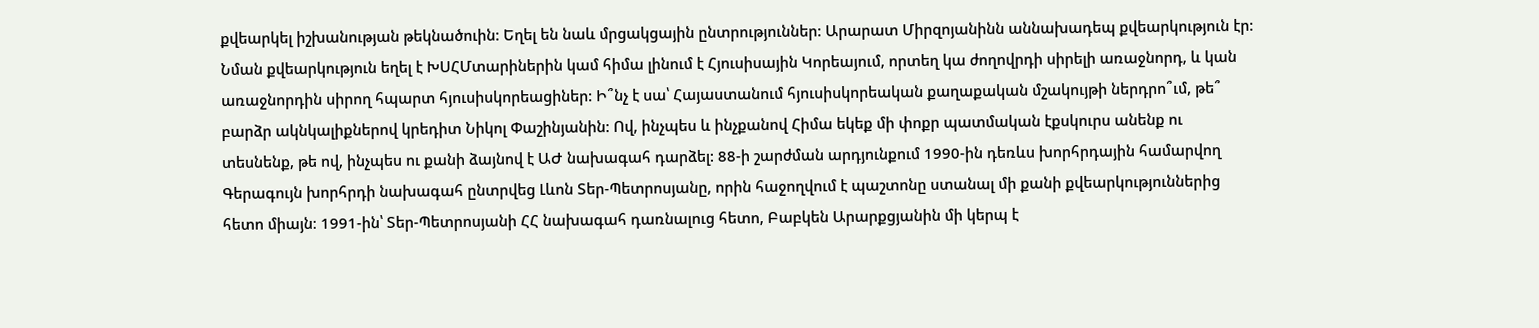քվեարկել իշխանության թեկնածուին: Եղել են նաև մրցակցային ընտրություններ: Արարատ Միրզոյանինն աննախադեպ քվեարկություն էր: Նման քվեարկություն եղել է ԽՍՀՄտարիներին կամ հիմա լինում է Հյուսիսային Կորեայում, որտեղ կա ժողովրդի սիրելի առաջնորդ, և կան առաջնորդին սիրող հպարտ հյուսիսկորեացիներ: Ի՞նչ է սա՝ Հայաստանում հյուսիսկորեական քաղաքական մշակույթի ներդրո՞ւմ, թե՞ բարձր ակնկալիքներով կրեդիտ Նիկոլ Փաշինյանին: Ով, ինչպես և ինչքանով Հիմա եկեք մի փոքր պատմական էքսկուրս անենք ու տեսնենք, թե ով, ինչպես ու քանի ձայնով է ԱԺ նախագահ դարձել: 88-ի շարժման արդյունքում 1990-ին դեռևս խորհրդային համարվող Գերագույն խորհրդի նախագահ ընտրվեց Լևոն Տեր-Պետրոսյանը, որին հաջողվում է պաշտոնը ստանալ մի քանի քվեարկություններից հետո միայն։ 1991-ին՝ Տեր-Պետրոսյանի ՀՀ նախագահ դառնալուց հետո, Բաբկեն Արարքցյանին մի կերպ է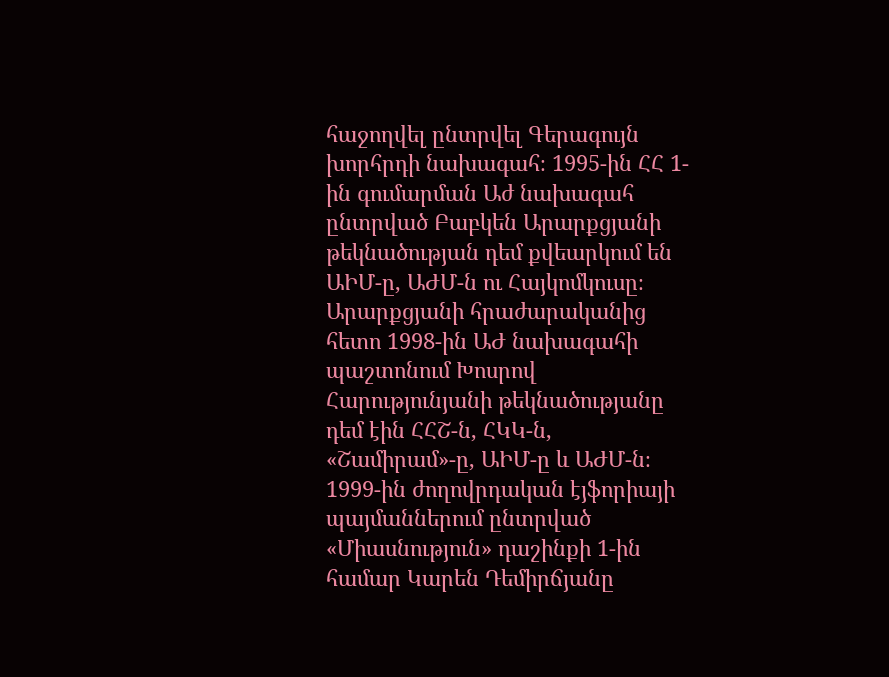հաջողվել ընտրվել Գերագույն խորհրդի նախագահ։ 1995-ին ՀՀ 1-ին գումարման Աժ նախագահ ընտրված Բաբկեն Արարքցյանի թեկնածության դեմ քվեարկում են ԱԻՄ-ը, ԱԺՄ-ն ու Հայկոմկուսը։ Արարքցյանի հրաժարականից հետո 1998-ին ԱԺ նախագահի պաշտոնում Խոսրով Հարությունյանի թեկնածությանը դեմ էին ՀՀՇ-ն, ՀԿԿ-ն, «Շամիրամ»-ը, ԱԻՄ-ը և ԱԺՄ-ն։ 1999-ին ժողովրդական էյֆորիայի պայմաններում ընտրված «Միասնություն» դաշինքի 1-ին համար Կարեն Դեմիրճյանը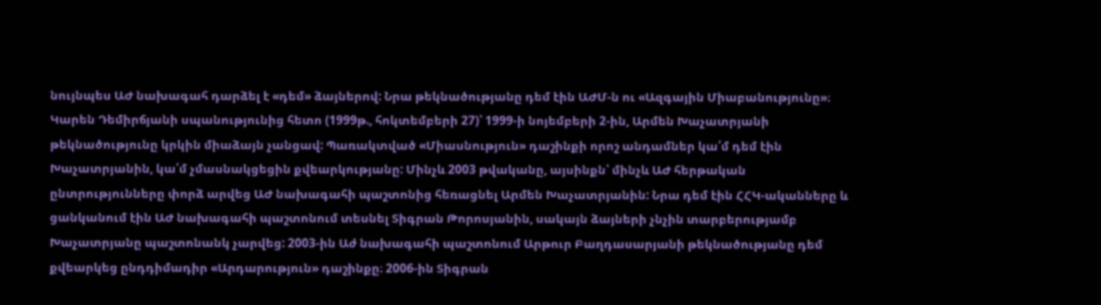նույնպես ԱԺ նախագահ դարձել է «դեմ» ձայներով: Նրա թեկնածությանը դեմ էին ԱԺՄ-ն ու «Ազգային Միաբանությունը»։ Կարեն Դեմիրճյանի սպանությունից հետո (1999թ., հոկտեմբերի 27)՝ 1999-ի նոյեմբերի 2-ին, Արմեն Խաչատրյանի թեկնածությունը կրկին միաձայն չանցավ: Պառակտված «Միասնություն» դաշինքի որոշ անդամներ կա՛մ դեմ էին Խաչատրյանին, կա՛մ չմասնակցեցին քվեարկությանը: Մինչև 2003 թվականը, այսինքն՝ մինչև ԱԺ հերթական ընտրությունները փորձ արվեց ԱԺ նախագահի պաշտոնից հեռացնել Արմեն Խաչատրյանին: Նրա դեմ էին ՀՀԿ-ականները և ցանկանում էին ԱԺ նախագահի պաշտոնում տեսնել Տիգրան Թորոսյանին, սակայն ձայների չնչին տարբերությամբ Խաչատրյանը պաշտոնանկ չարվեց: 2003-ին Աժ նախագահի պաշտոնում Արթուր Բաղդասարյանի թեկնածությանը դեմ քվեարկեց ընդդիմադիր «Արդարություն» դաշինքը։ 2006-ին Տիգրան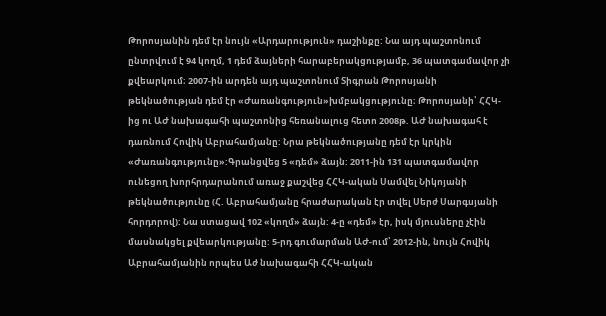Թորոսյանին դեմ էր նույն «Արդարություն» դաշինքը: Նա այդ պաշտոնում ընտրվում է 94 կողմ, 1 դեմ ձայների հարաբերակցությամբ, 36 պատգամավոր չի քվեարկում։ 2007-ին արդեն այդ պաշտոնում Տիգրան Թորոսյանի թեկնածության դեմ էր «Ժառանգություն»խմբակցությունը։ Թորոսյանի՝ ՀՀԿ-ից ու ԱԺ նախագահի պաշտոնից հեռանալուց հետո 2008թ. ԱԺ նախագահ է դառնում Հովիկ Աբրահամյանը: Նրա թեկնածությանը դեմ էր կրկին «Ժառանգությունը»:Գրանցվեց 5 «դեմ» ձայն: 2011-ին 131 պատգամավոր ունեցող խորհրդարանում առաջ քաշվեց ՀՀԿ-ական Սամվել Նիկոյանի թեկնածությունը (Հ. Աբրահամյանը հրաժարական էր տվել Սերժ Սարգսյանի հորդորով): Նա ստացավ 102 «կողմ» ձայն: 4-ը «դեմ» էր, իսկ մյուսները չէին մասնակցել քվեարկությանը: 5-րդ գումարման ԱԺ-ում՝ 2012-ին, նույն Հովիկ Աբրահամյանին որպես Աժ նախագահի ՀՀԿ-ական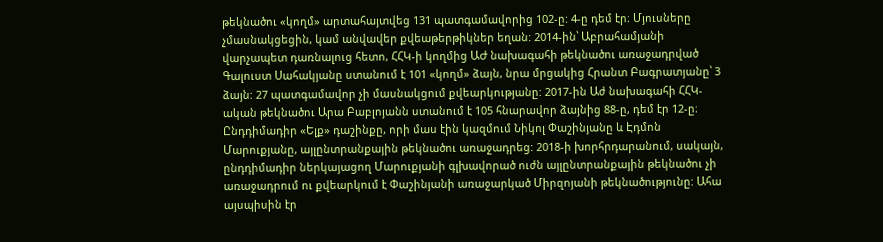թեկնածու «կողմ» արտահայտվեց 131 պատգամավորից 102-ը: 4-ը դեմ էր։ Մյուսները չմասնակցեցին, կամ անվավեր քվեաթերթիկներ եղան: 2014-ին՝ Աբրահամյանի վարչապետ դառնալուց հետո, ՀՀԿ-ի կողմից ԱԺ նախագահի թեկնածու առաջադրված Գալուստ Սահակյանը ստանում է 101 «կողմ» ձայն, նրա մրցակից Հրանտ Բագրատյանը՝ 3 ձայն: 27 պատգամավոր չի մասնակցում քվեարկությանը: 2017-ին Աժ նախագահի ՀՀԿ-ական թեկնածու Արա Բաբլոյանն ստանում է 105 հնարավոր ձայնից 88-ը, դեմ էր 12-ը։ Ընդդիմադիր «Ելք» դաշինքը, որի մաս էին կազմում Նիկոլ Փաշինյանը և Էդմոն Մարուքյանը, այլընտրանքային թեկնածու առաջադրեց: 2018-ի խորհրդարանում, սակայն, ընդդիմադիր ներկայացող Մարուքյանի գլխավորած ուժն այլընտրանքային թեկնածու չի առաջադրում ու քվեարկում է Փաշինյանի առաջարկած Միրզոյանի թեկնածությունը: Ահա այսպիսին էր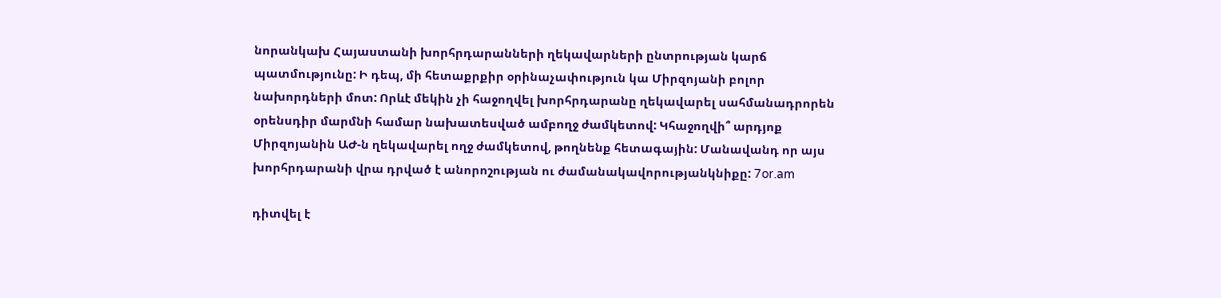նորանկախ Հայաստանի խորհրդարանների ղեկավարների ընտրության կարճ պատմությունը: Ի դեպ, մի հետաքրքիր օրինաչափություն կա Միրզոյանի բոլոր նախորդների մոտ: Որևէ մեկին չի հաջողվել խորհրդարանը ղեկավարել սահմանադրորեն օրենսդիր մարմնի համար նախատեսված ամբողջ ժամկետով: Կհաջողվի՞ արդյոք Միրզոյանին ԱԺ-ն ղեկավարել ողջ ժամկետով, թողնենք հետագային: Մանավանդ որ այս խորհրդարանի վրա դրված է անորոշության ու ժամանակավորությանկնիքը: 7or.am

դիտվել է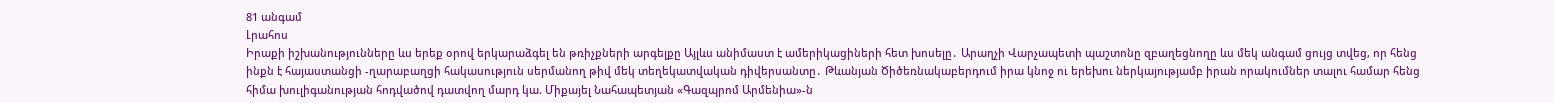81 անգամ
Լրահոս
Իրաքի իշխանությունները ևս երեք օրով երկարաձգել են թռիչքների արգելքը Այլևս անիմաստ է ամերիկացիների հետ խոսելը․ Արաղչի Վարչապետի պաշտոնը զբաղեցնողը ևս մեկ անգամ ցույց տվեց, որ հենց ինքն է հայաստանցի -ղարաբաղցի հակասություն սերմանող թիվ մեկ տեղեկատվական դիվերսանտը․ Թևանյան Ծիծեռնակաբերդում իրա կնոջ ու երեխու ներկայությամբ իրան որակումներ տալու համար հենց հիմա խուլիգանության հոդվածով դատվող մարդ կա. Միքայել Նահապետյան «Գազպրոմ Արմենիա»-ն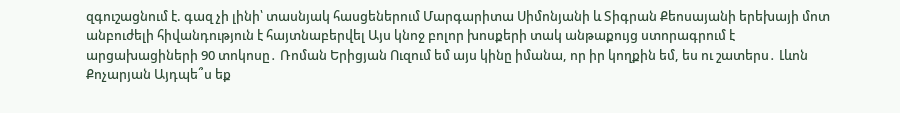զգուշացնում է. գազ չի լինի՝ տասնյակ հասցեներում Մարգարիտա Սիմոնյանի և Տիգրան Քեոսայանի երեխայի մոտ անբուժելի հիվանդություն է հայտնաբերվել Այս կնոջ բոլոր խոսքերի տակ անթաքույց ստորագրում է արցախացիների 90 տոկոսը․ Ռոման Երիցյան Ուզում եմ այս կինը իմանա, որ իր կողքին եմ, ես ու շատերս․ Լևոն Քոչարյան Այդպե՞ս եք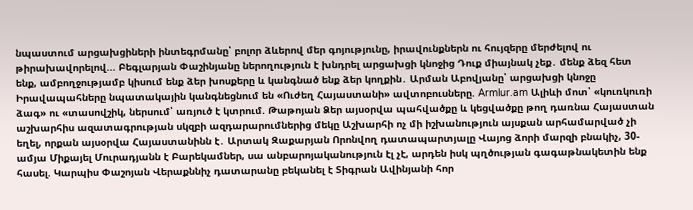նպաստում արցախցիների ինտեգրմանը՝ բոլոր ձևերով մեր գոյությունը, իրավունքներն ու հույզերը մերժելով ու թիրախավորելով... Բեգլարյան Փաշինյանը ներողություն է խնդրել արցախցի կնոջից Դուք միայնակ չեք․ մենք ձեզ հետ ենք, ամբողջությամբ կիսում ենք ձեր խոսքերը և կանգնած ենք ձեր կողքին․ Արման Աբովյանը՝ արցախցի կնոջը Իրավապահները նպատակային կանգնեցնում են «Ուժեղ Հայաստանի» ավտոբուսները. Armlur.am Ալիևի մոտ՝ «կուռկուռի ձագ» ու «տասովշիկ, ներսում՝ առյուծ է կտրում. Թաթոյան Ձեր այսօրվա պահվածքը և կեցվածքը թող դառնա Հայաստան աշխարհիս ազատագրության սկզբի ազդարարումներից մեկը Աշխարհի ոչ մի իշխանություն այսքան արհամարված չի եղել, որքան այսօրվա Հայաստանինն է․ Արտակ Զաքարյան Որոնվող դատապարտյալը Վայոց ձորի մարզի բնակիչ, 30-ամյա Միքայել Մուրադյանն է Բարեկամներ, սա անբարոյականություն էլ չէ, արդեն իսկ պղծության գագաթնակետին ենք հասել. Կարպիս Փաշոյան Վերաքննիչ դատարանը բեկանել է Տիգրան Ավինյանի հոր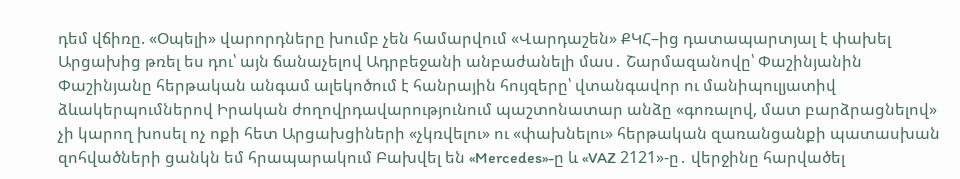դեմ վճիռը. «Օպելի» վարորդները խումբ չեն համարվում «Վարդաշեն» ՔԿՀ–ից դատապարտյալ է փախել Արցախից թռել ես դու՝ այն ճանաչելով Ադրբեջանի անբաժանելի մաս․ Շարմազանովը՝ Փաշինյանին Փաշինյանը հերթական անգամ ալեկոծում է հանրային հույզերը՝ վտանգավոր ու մանիպուլյատիվ ձևակերպումներով Իրական ժողովրդավարությունում պաշտոնատար անձը «գոռալով, մատ բարձրացնելով» չի կարող խոսել ոչ ոքի հետ Արցախցիների «չկռվելու» ու «փախնելու» հերթական զառանցանքի պատասխան զոհվածների ցանկն եմ հրապարակում Բախվել են «Mercedes»-ը և «VAZ 2121»-ը․ վերջինը հարվածել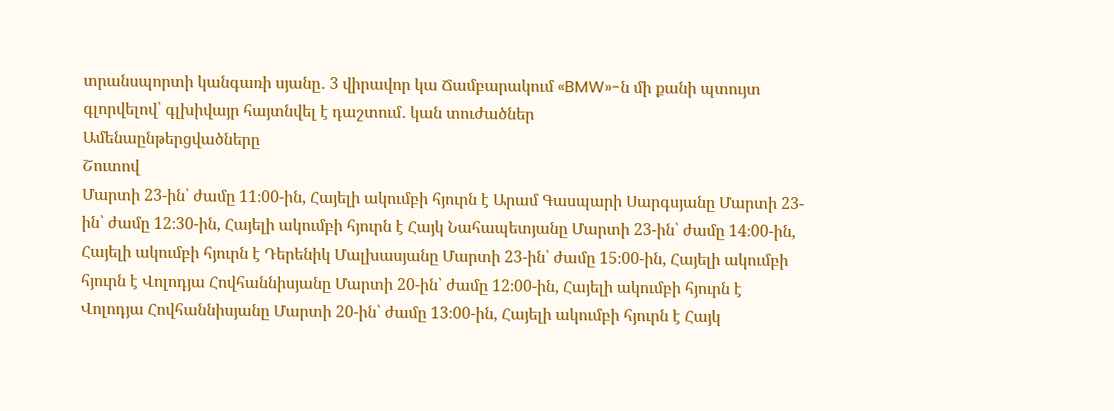տրանսպորտի կանգառի սյանը․ 3 վիրավոր կա Ճամբարակում «BMW»-ն մի քանի պտույտ գլորվելով՝ գլխիվայր հայտնվել է դաշտում․ կան տուժածներ
Ամենաընթերցվածները
Շուտով
Մարտի 23-ին՝ ժամը 11։00-ին, Հայելի ակումբի հյուրն է Արամ Գասպարի Սարգսյանը Մարտի 23-ին՝ ժամը 12։30-ին, Հայելի ակումբի հյուրն է Հայկ Նահապետյանը Մարտի 23-ին՝ ժամը 14։00-ին, Հայելի ակումբի հյուրն է Դերենիկ Մալխասյանը Մարտի 23-ին՝ ժամը 15։00-ին, Հայելի ակումբի հյուրն է Վոլոդյա Հովհաննիսյանը Մարտի 20-ին՝ ժամը 12։00-ին, Հայելի ակումբի հյուրն է Վոլոդյա Հովհաննիսյանը Մարտի 20-ին՝ ժամը 13։00-ին, Հայելի ակումբի հյուրն է Հայկ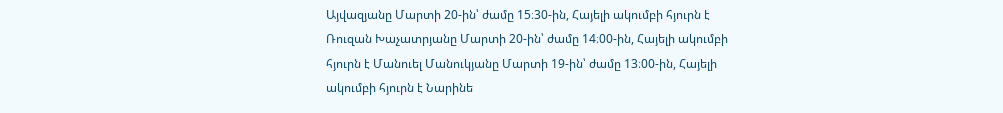Այվազյանը Մարտի 20-ին՝ ժամը 15։30-ին, Հայելի ակումբի հյուրն է Ռուզան Խաչատրյանը Մարտի 20-ին՝ ժամը 14։00-ին, Հայելի ակումբի հյուրն է Մանուել Մանուկյանը Մարտի 19-ին՝ ժամը 13։00-ին, Հայելի ակումբի հյուրն է Նարինե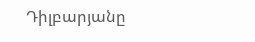Դիլբարյանը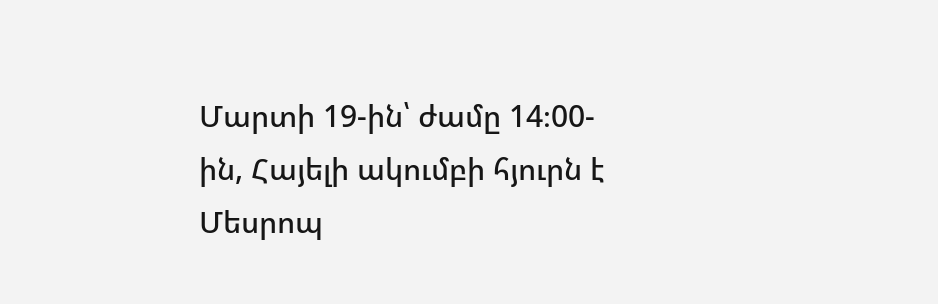Մարտի 19-ին՝ ժամը 14։00-ին, Հայելի ակումբի հյուրն է Մեսրոպ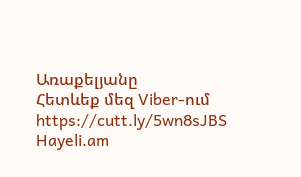Առաքելյանը
Հետևեք մեզ Viber-ում https://cutt.ly/5wn8sJBS
Hayeli.am